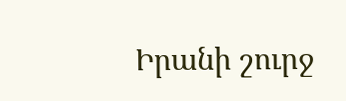Իրանի շուրջ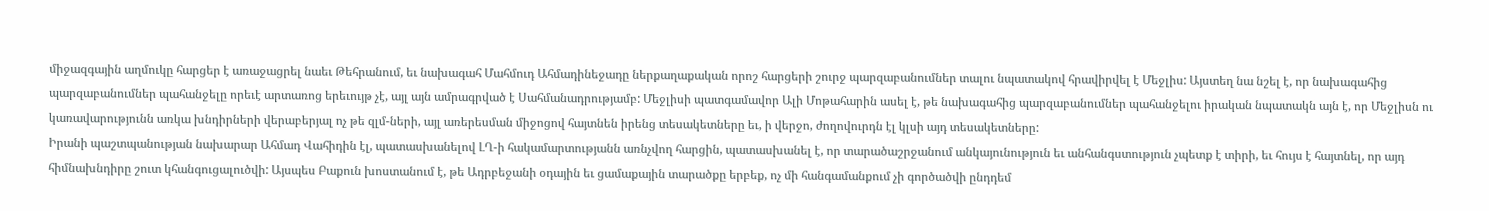միջազգային աղմուկը հարցեր է առաջացրել նաեւ Թեհրանում, եւ նախագահ Մահմուդ Ահմադինեջադը ներքաղաքական որոշ հարցերի շուրջ պարզաբանումներ տալու նպատակով հրավիրվել է Մեջլիս: Այստեղ նա նշել է, որ նախագահից պարզաբանումներ պահանջելը որեւէ արտառոց երեւույթ չէ, այլ այն ամրագրված է Սահմանադրությամբ: Մեջլիսի պատգամավոր Ալի Մոթահարին ասել է, թե նախագահից պարզաբանումներ պահանջելու իրական նպատակն այն է, որ Մեջլիսն ու կառավարությունն առկա խնդիրների վերաբերյալ ոչ թե զլմ-ների, այլ առերեսման միջոցով հայտնեն իրենց տեսակետները եւ, ի վերջո, ժողովուրդն էլ կլսի այդ տեսակետները:
Իրանի պաշտպանության նախարար Ահմադ Վահիդին էլ, պատասխանելով ԼՂ-ի հակամարտությանն առնչվող հարցին, պատասխանել է, որ տարածաշրջանում անկայունություն եւ անհանգստություն չպետք է տիրի, եւ հույս է հայտնել, որ այդ հիմնախնդիրը շուտ կհանգուցալուծվի: Այսպես Բաքուն խոստանում է, թե Ադրբեջանի օդային եւ ցամաքային տարածքը երբեք, ոչ մի հանգամանքում չի գործածվի ընդդեմ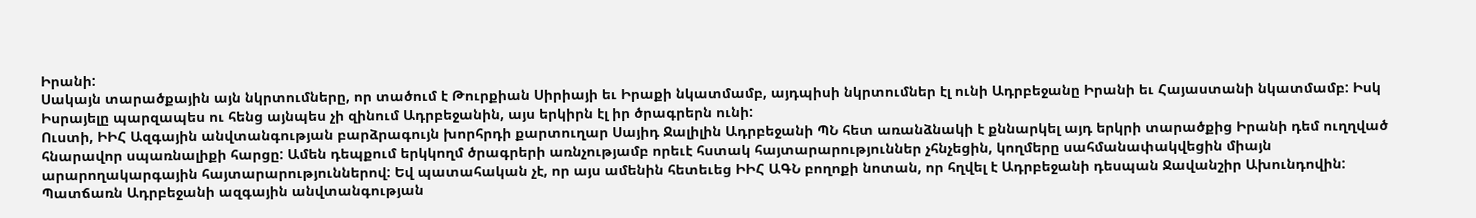Իրանի:
Սակայն տարածքային այն նկրտումները, որ տածում է Թուրքիան Սիրիայի եւ Իրաքի նկատմամբ, այդպիսի նկրտումներ էլ ունի Ադրբեջանը Իրանի եւ Հայաստանի նկատմամբ: Իսկ Իսրայելը պարզապես ու հենց այնպես չի զինում Ադրբեջանին, այս երկիրն էլ իր ծրագրերն ունի:
Ուստի, ԻԻՀ Ազգային անվտանգության բարձրագույն խորհրդի քարտուղար Սայիդ Ջալիլին Ադրբեջանի ՊՆ հետ առանձնակի է քննարկել այդ երկրի տարածքից Իրանի դեմ ուղղված հնարավոր սպառնալիքի հարցը: Ամեն դեպքում երկկողմ ծրագրերի առնչությամբ որեւէ հստակ հայտարարություններ չհնչեցին, կողմերը սահմանափակվեցին միայն արարողակարգային հայտարարություններով: Եվ պատահական չէ, որ այս ամենին հետեւեց ԻԻՀ ԱԳՆ բողոքի նոտան, որ հղվել է Ադրբեջանի դեսպան Ջավանշիր Ախունդովին: Պատճառն Ադրբեջանի ազգային անվտանգության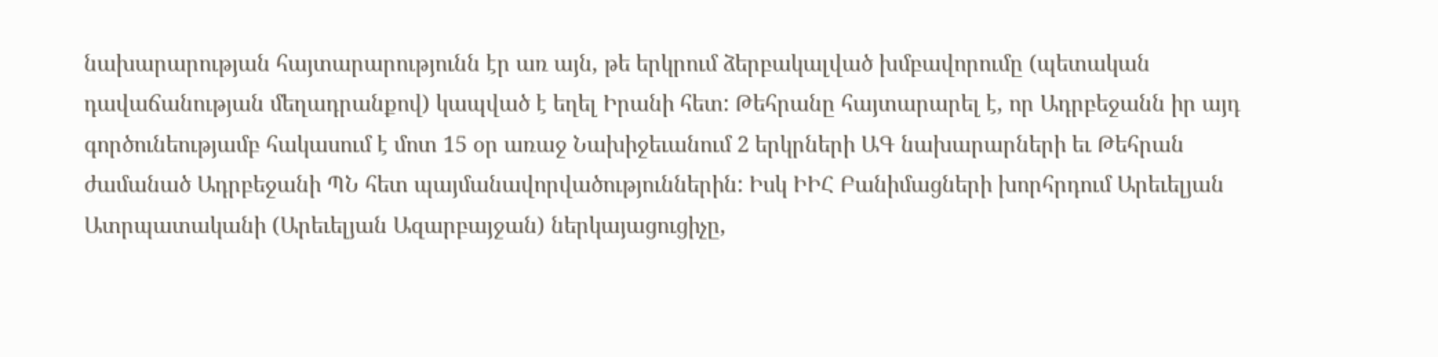նախարարության հայտարարությունն էր առ այն, թե երկրում ձերբակալված խմբավորումը (պետական դավաճանության մեղադրանքով) կապված է եղել Իրանի հետ: Թեհրանը հայտարարել է, որ Ադրբեջանն իր այդ գործունեությամբ հակասում է մոտ 15 օր առաջ Նախիջեւանում 2 երկրների ԱԳ նախարարների եւ Թեհրան ժամանած Ադրբեջանի ՊՆ հետ պայմանավորվածություններին: Իսկ ԻԻՀ Բանիմացների խորհրդում Արեւելյան Ատրպատականի (Արեւելյան Ազարբայջան) ներկայացուցիչը,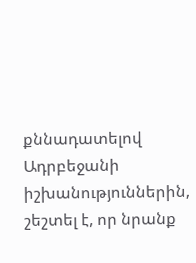քննադատելով Ադրբեջանի իշխանություններին, շեշտել է, որ նրանք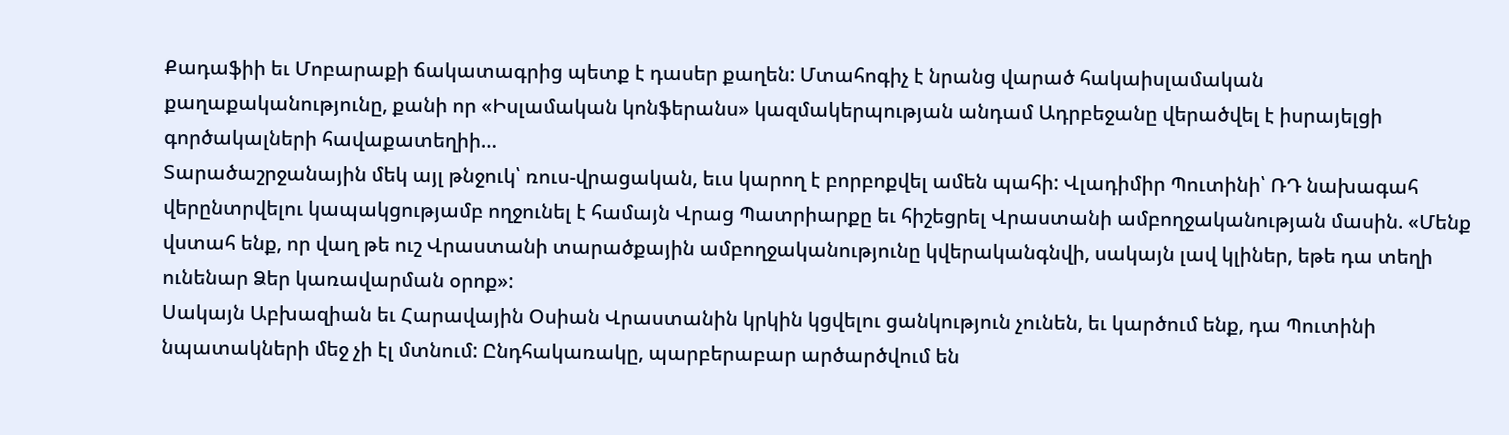Քադաֆիի եւ Մոբարաքի ճակատագրից պետք է դասեր քաղեն: Մտահոգիչ է նրանց վարած հակաիսլամական քաղաքականությունը, քանի որ «Իսլամական կոնֆերանս» կազմակերպության անդամ Ադրբեջանը վերածվել է իսրայելցի գործակալների հավաքատեղիի…
Տարածաշրջանային մեկ այլ թնջուկ՝ ռուս-վրացական, եւս կարող է բորբոքվել ամեն պահի: Վլադիմիր Պուտինի՝ ՌԴ նախագահ վերընտրվելու կապակցությամբ ողջունել է համայն Վրաց Պատրիարքը եւ հիշեցրել Վրաստանի ամբողջականության մասին. «Մենք վստահ ենք, որ վաղ թե ուշ Վրաստանի տարածքային ամբողջականությունը կվերականգնվի, սակայն լավ կլիներ, եթե դա տեղի ունենար Ձեր կառավարման օրոք»:
Սակայն Աբխազիան եւ Հարավային Օսիան Վրաստանին կրկին կցվելու ցանկություն չունեն, եւ կարծում ենք, դա Պուտինի նպատակների մեջ չի էլ մտնում: Ընդհակառակը, պարբերաբար արծարծվում են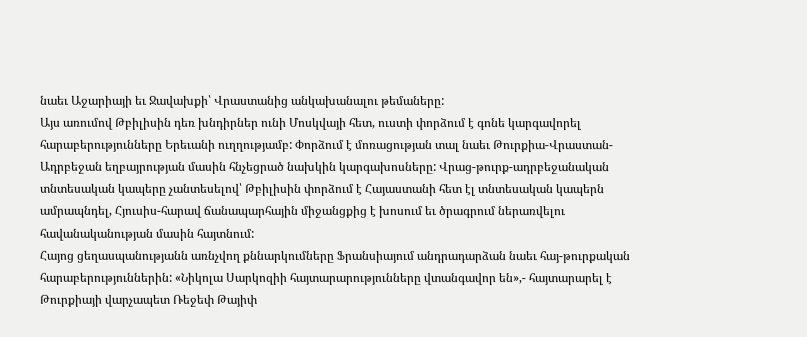նաեւ Աջարիայի եւ Ջավախքի՝ Վրաստանից անկախանալու թեմաները:
Այս առումով Թբիլիսին դեռ խնդիրներ ունի Մոսկվայի հետ, ուստի փորձում է գոնե կարգավորել հարաբերությունները Երեւանի ուղղությամբ: Փորձում է մոռացության տալ նաեւ Թուրքիա-Վրաստան-Ադրբեջան եղբայրության մասին հնչեցրած նախկին կարգախոսները: Վրաց-թուրք-ադրբեջանական տնտեսական կապերը չանտեսելով՝ Թբիլիսին փորձում է Հայաստանի հետ էլ տնտեսական կապերն ամրապնդել, Հյուսիս-հարավ ճանապարհային միջանցքից է խոսում եւ ծրագրում ներառվելու հավանականության մասին հայտնում:
Հայոց ցեղասպանությանն առնչվող քննարկումները Ֆրանսիայում անդրադարձան նաեւ հայ-թուրքական հարաբերություններին: «Նիկոլա Սարկոզիի հայտարարությունները վտանգավոր են»,- հայտարարել է Թուրքիայի վարչապետ Ռեջեփ Թայիփ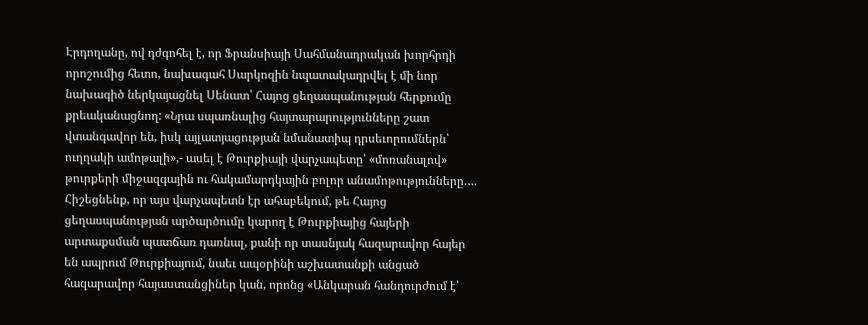Էրդողանը, ով դժգոհել է, որ Ֆրանսիայի Սահմանադրական խորհրդի որոշումից հետո, նախագահ Սարկոզին նպատակադրվել է մի նոր նախագիծ ներկայացնել Սենատ՝ Հայոց ցեղասպանության հերքումը քրեականացնող: «Նրա սպառնալից հայտարարությունները շատ վտանգավոր են, իսկ այլատյացության նմանատիպ դրսեւորումներն՝ ուղղակի ամոթալի»,- ասել է Թուրքիայի վարչապետը՝ «մոռանալով» թուրքերի միջազգային ու հակամարդկային բոլոր անամոթությունները….
Հիշեցնենք, որ այս վարչապետն էր ահաբեկում, թե Հայոց ցեղասպանության արծարծումը կարող է Թուրքիայից հայերի արտաքսման պատճառ դառնալ, քանի որ տասնյակ հազարավոր հայեր են ապրում Թուրքիայում, նաեւ ապօրինի աշխատանքի անցած հազարավոր հայաստանցիներ կան, որոնց «Անկարան հանդուրժում է՝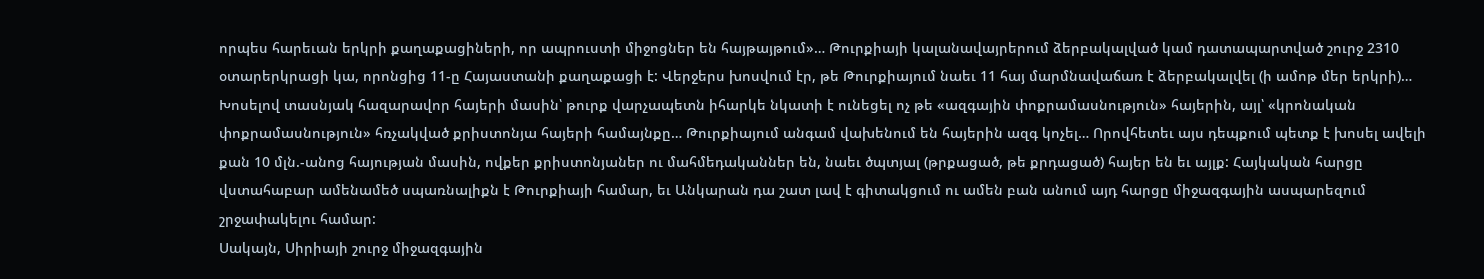որպես հարեւան երկրի քաղաքացիների, որ ապրուստի միջոցներ են հայթայթում»… Թուրքիայի կալանավայրերում ձերբակալված կամ դատապարտված շուրջ 2310 օտարերկրացի կա, որոնցից 11-ը Հայաստանի քաղաքացի է: Վերջերս խոսվում էր, թե Թուրքիայում նաեւ 11 հայ մարմնավաճառ է ձերբակալվել (ի ամոթ մեր երկրի)…
Խոսելով տասնյակ հազարավոր հայերի մասին՝ թուրք վարչապետն իհարկե նկատի է ունեցել ոչ թե «ազգային փոքրամասնություն» հայերին, այլ՝ «կրոնական փոքրամասնություն» հռչակված քրիստոնյա հայերի համայնքը… Թուրքիայում անգամ վախենում են հայերին ազգ կոչել… Որովհետեւ այս դեպքում պետք է խոսել ավելի քան 10 մլն.-անոց հայության մասին, ովքեր քրիստոնյաներ ու մահմեդականներ են, նաեւ ծպտյալ (թրքացած, թե քրդացած) հայեր են եւ այլք: Հայկական հարցը վստահաբար ամենամեծ սպառնալիքն է Թուրքիայի համար, եւ Անկարան դա շատ լավ է գիտակցում ու ամեն բան անում այդ հարցը միջազգային ասպարեզում շրջափակելու համար:
Սակայն, Սիրիայի շուրջ միջազգային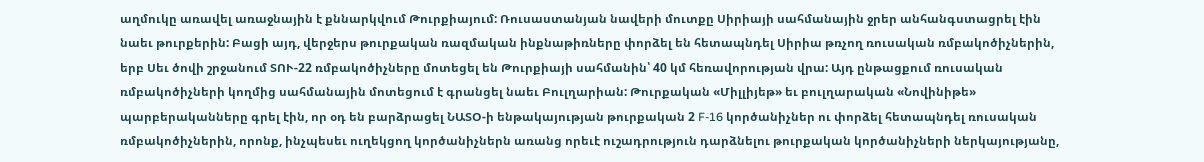աղմուկը առավել առաջնային է քննարկվում Թուրքիայում: Ռուսաստանյան նավերի մուտքը Սիրիայի սահմանային ջրեր անհանգստացրել էին նաեւ թուրքերին: Բացի այդ, վերջերս թուրքական ռազմական ինքնաթիռները փորձել են հետապնդել Սիրիա թռչող ռուսական ռմբակոծիչներին, երբ Սեւ ծովի շրջանում ՏՈՒ-22 ռմբակոծիչները մոտեցել են Թուրքիայի սահմանին՝ 40 կմ հեռավորության վրա: Այդ ընթացքում ռուսական ռմբակոծիչների կողմից սահմանային մոտեցում է գրանցել նաեւ Բուլղարիան: Թուրքական «Միլլիյեթ» եւ բուլղարական «Նովինիթե» պարբերականները գրել էին, որ օդ են բարձրացել ՆԱՏՕ-ի ենթակայության թուրքական 2 F-16 կործանիչներ ու փորձել հետապնդել ռուսական ռմբակոծիչներին, որոնք, ինչպեսեւ ուղեկցող կործանիչներն առանց որեւէ ուշադրություն դարձնելու թուրքական կործանիչների ներկայությանը,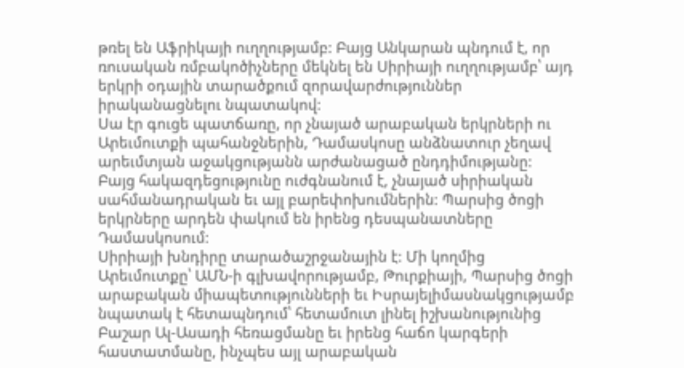թռել են Աֆրիկայի ուղղությամբ: Բայց Անկարան պնդում է, որ ռուսական ռմբակոծիչները մեկնել են Սիրիայի ուղղությամբ՝ այդ երկրի օդային տարածքում զորավարժություններ իրականացնելու նպատակով:
Սա էր գուցե պատճառը, որ չնայած արաբական երկրների ու Արեւմուտքի պահանջներին, Դամասկոսը անձնատուր չեղավ արեւմտյան աջակցությանն արժանացած ընդդիմությանը:
Բայց հակազդեցությունը ուժգնանում է, չնայած սիրիական սահմանադրական եւ այլ բարեփոխումներին: Պարսից ծոցի երկրները արդեն փակում են իրենց դեսպանատները Դամասկոսում:
Սիրիայի խնդիրը տարածաշրջանային է: Մի կողմից Արեւմուտքը՝ ԱՄՆ-ի գլխավորությամբ, Թուրքիայի, Պարսից ծոցի արաբական միապետությունների եւ Իսրայելիմասնակցությամբ նպատակ է հետապնդում՝ հետամուտ լինել իշխանությունից Բաշար Ալ-Ասադի հեռացմանը եւ իրենց հաճո կարգերի հաստատմանը, ինչպես այլ արաբական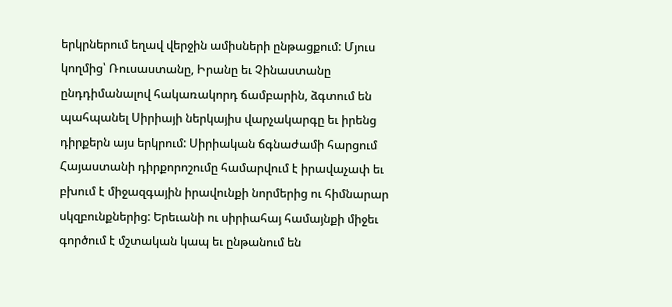երկրներում եղավ վերջին ամիսների ընթացքում: Մյուս կողմից՝ Ռուսաստանը, Իրանը եւ Չինաստանը ընդդիմանալով հակառակորդ ճամբարին, ձգտում են պահպանել Սիրիայի ներկայիս վարչակարգը եւ իրենց դիրքերն այս երկրում: Սիրիական ճգնաժամի հարցում Հայաստանի դիրքորոշումը համարվում է իրավաչափ եւ բխում է միջազգային իրավունքի նորմերից ու հիմնարար սկզբունքներից: Երեւանի ու սիրիահայ համայնքի միջեւ գործում է մշտական կապ եւ ընթանում են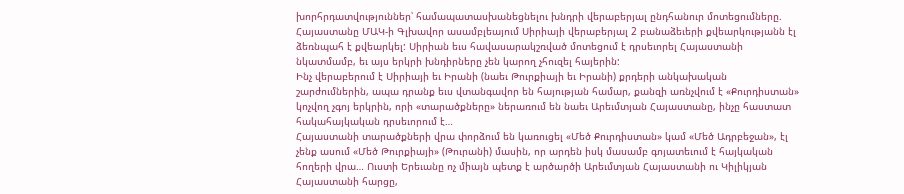խորհրդատվություններ՝ համապատասխանեցնելու խնդրի վերաբերյալ ընդհանուր մոտեցումները. Հայաստանը ՄԱԿ-ի Գլխավոր ասամբլեայում Սիրիայի վերաբերյալ 2 բանաձեւերի քվեարկությանն էլ ձեռնպահ է քվեարկել: Սիրիան եւս հավասարակշռված մոտեցում է դրսեւորել Հայաստանի նկատմամբ, եւ այս երկրի խնդիրները չեն կարող չհուզել հայերին:
Ինչ վերաբերում է Սիրիայի եւ Իրանի (նաեւ Թուրքիայի եւ Իրանի) քրդերի անկախական շարժումներին, ապա դրանք եւս վտանգավոր են հայության համար, քանզի առնչվում է «Քուրդիստան» կոչվող չգոյ երկրին, որի «տարածքները» ներառում են նաեւ Արեւմտյան Հայաստանը, ինչը հաստատ հակահայկական դրսեւորում է…
Հայաստանի տարածքների վրա փորձում են կառուցել «Մեծ Քուրդիստան» կամ «Մեծ Ադրբեջան», էլ չենք ասում «Մեծ Թուրքիայի» (Թուրանի) մասին, որ արդեն իսկ մասամբ գոյատեւում է հայկական հողերի վրա… Ուստի Երեւանը ոչ միայն պետք է արծարծի Արեւմտյան Հայաստանի ու Կիլիկյան Հայաստանի հարցը,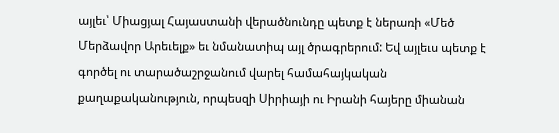այլեւ՝ Միացյալ Հայաստանի վերածնունդը պետք է ներառի «Մեծ Մերձավոր Արեւելք» եւ նմանատիպ այլ ծրագրերում: Եվ այլեւս պետք է գործել ու տարածաշրջանում վարել համահայկական քաղաքականություն, որպեսզի Սիրիայի ու Իրանի հայերը միանան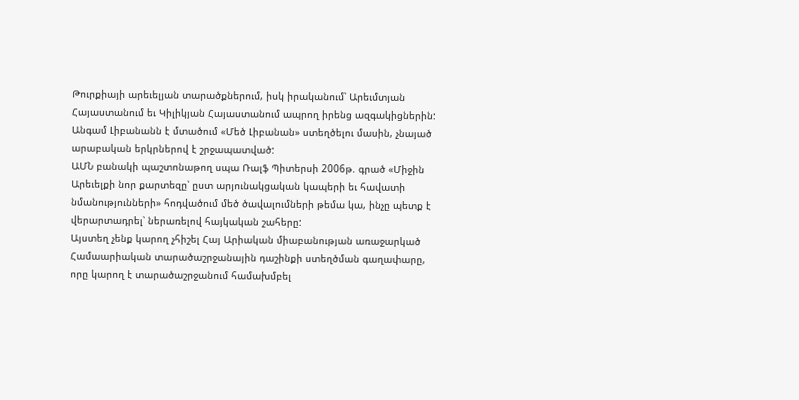Թուրքիայի արեւելյան տարածքներում, իսկ իրականում՝ Արեւմտյան Հայաստանում եւ Կիլիկյան Հայաստանում ապրող իրենց ազգակիցներին:
Անգամ Լիբանանն է մտածում «Մեծ Լիբանան» ստեղծելու մասին, չնայած արաբական երկրներով է շրջապատված:
ԱՄՆ բանակի պաշտոնաթող սպա Ռալֆ Պիտերսի 2006թ. գրած «Միջին Արեւելքի նոր քարտեզը՝ ըստ արյունակցական կապերի եւ հավատի նմանությունների» հոդվածում մեծ ծավալումների թեմա կա, ինչը պետք է վերարտադրել՝ ներառելով հայկական շահերը:
Այստեղ չենք կարող չհիշել Հայ Արիական միաբանության առաջարկած Համաարիական տարածաշրջանային դաշինքի ստեղծման գաղափարը, որը կարող է տարածաշրջանում համախմբել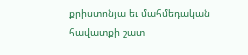քրիստոնյա եւ մահմեդական հավատքի շատ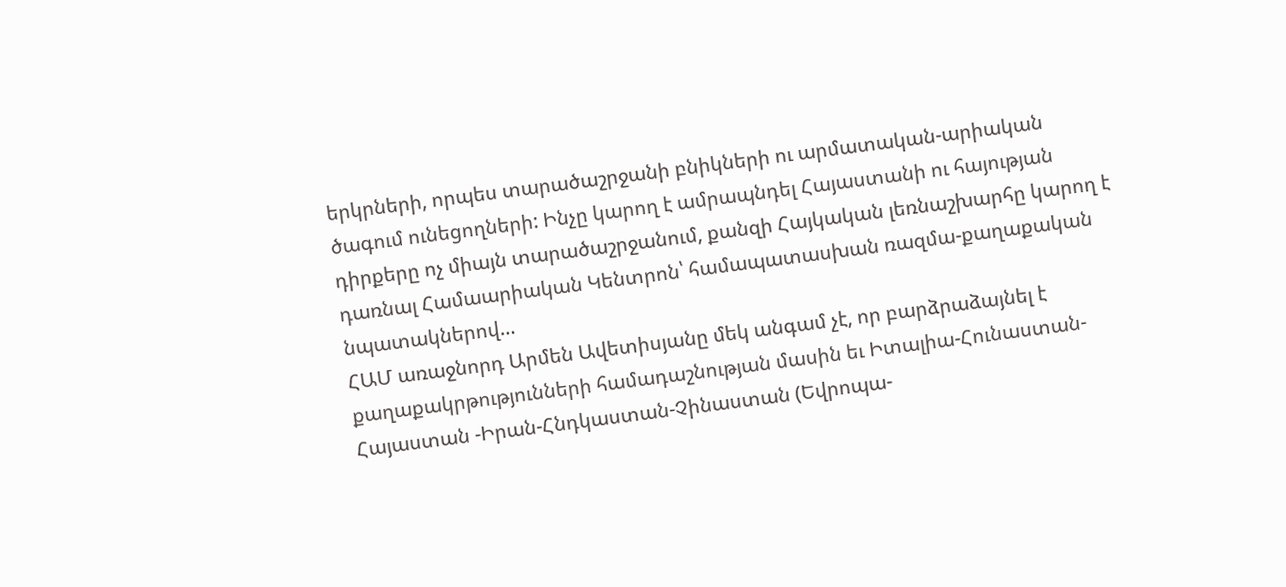երկրների, որպես տարածաշրջանի բնիկների ու արմատական-արիական ծագում ունեցողների: Ինչը կարող է ամրապնդել Հայաստանի ու հայության դիրքերը ոչ միայն տարածաշրջանում, քանզի Հայկական լեռնաշխարհը կարող է դառնալ Համաարիական Կենտրոն՝ համապատասխան ռազմա-քաղաքական նպատակներով…
ՀԱՄ առաջնորդ Արմեն Ավետիսյանը մեկ անգամ չէ, որ բարձրաձայնել է քաղաքակրթությունների համադաշնության մասին եւ Իտալիա-Հունաստան-Հայաստան -Իրան-Հնդկաստան-Չինաստան (Եվրոպա-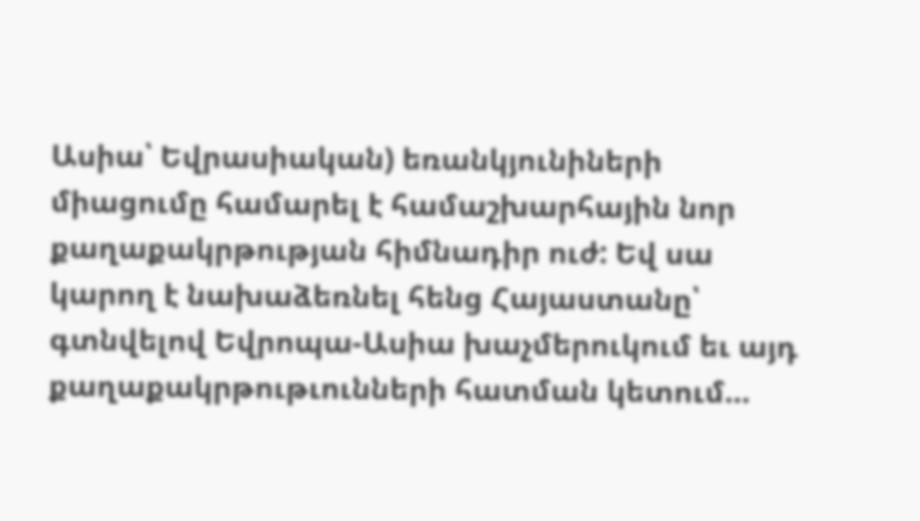Ասիա՝ Եվրասիական) եռանկյունիների միացումը համարել է համաշխարհային նոր քաղաքակրթության հիմնադիր ուժ: Եվ սա կարող է նախաձեռնել հենց Հայաստանը՝ գտնվելով Եվրոպա-Ասիա խաչմերուկում եւ այդ քաղաքակրթութւունների հատման կետում…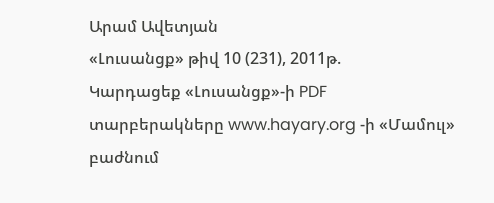Արամ Ավետյան
«Լուսանցք» թիվ 10 (231), 2011թ.
Կարդացեք «Լուսանցք»-ի PDF տարբերակները www.hayary.org -ի «Մամուլ» բաժնում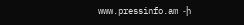www.pressinfo.am -ի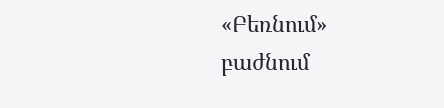«Բեռնում» բաժնում